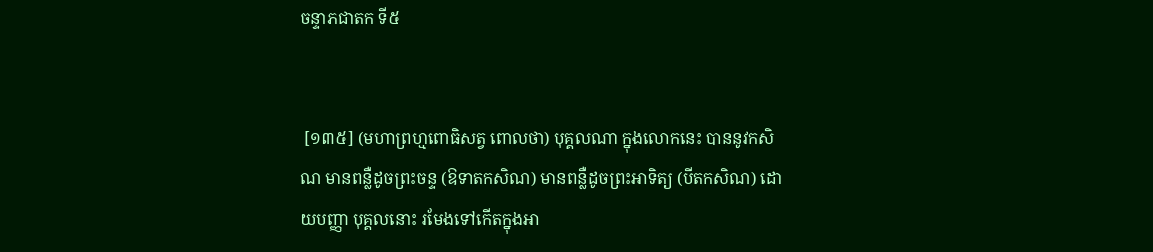ចន្ទាភជាតក ទី៥


 [១៣៥] (មហាព្រហ្មពោធិសត្វ ពោលថា) បុគ្គលណា ក្នុងលោកនេះ បាននូវកសិណ មានពន្លឺដូចព្រះចន្ទ (ឱទាតកសិណ) មានពន្លឺដូចព្រះអាទិត្យ (បីតកសិណ) ដោយបញ្ញា បុគ្គលនោះ រមែងទៅកើតក្នុងអា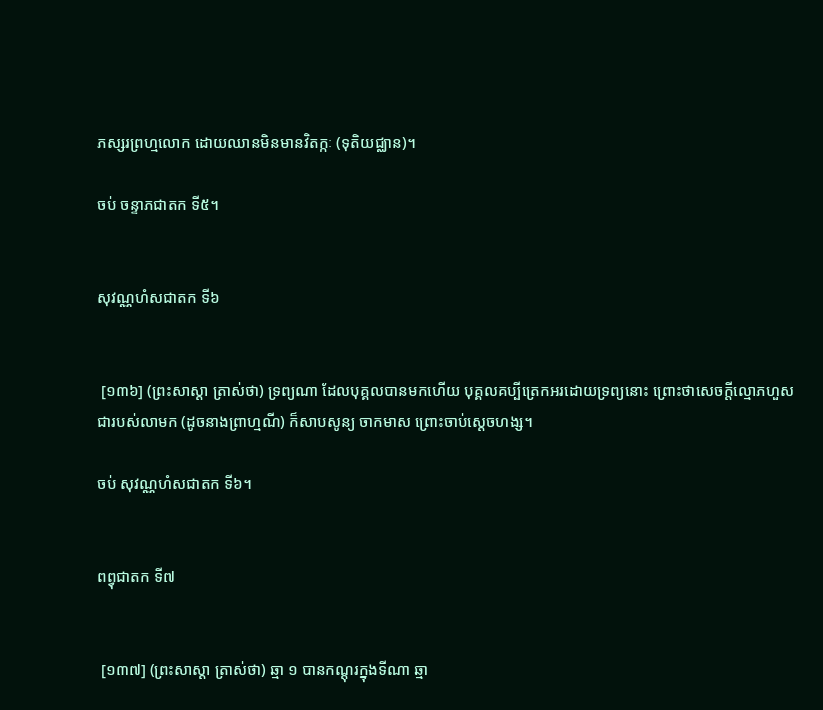ភស្សរព្រហ្មលោក ដោយឈានមិនមានវិតក្កៈ (ទុតិយជ្ឈាន)។

ចប់ ចន្ទាភជាតក ទី៥។


សុវណ្ណហំសជាតក ទី៦


 [១៣៦] (ព្រះសាស្ដា ត្រាស់ថា) ទ្រព្យណា ដែលបុគ្គលបានមកហើយ បុគ្គលគប្បីត្រេកអរដោយទ្រព្យនោះ ព្រោះថាសេចក្តីល្មោភហួស ជារបស់លាមក (ដូចនាងព្រាហ្មណី) ក៏សាបសូន្យ ចាកមាស ព្រោះចាប់ស្ដេចហង្ស។

ចប់ សុវណ្ណហំសជាតក ទី៦។


ពព្វុជាតក ទី៧


 [១៣៧] (ព្រះសាស្ដា ត្រាស់ថា) ឆ្មា ១ បានកណ្ដុរក្នុងទីណា ឆ្មា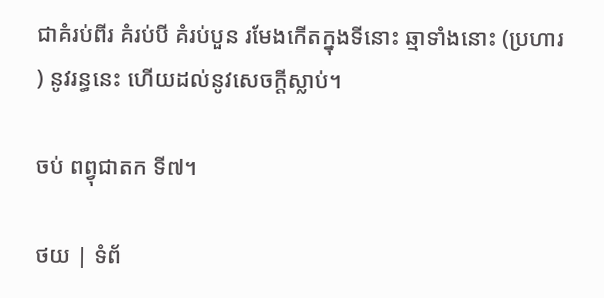ជាគំរប់ពីរ គំរប់បី គំរប់បួន រមែងកើតក្នុងទីនោះ ឆ្មាទាំងនោះ (ប្រហារ) នូវរន្ធនេះ ហើយដល់នូវសេចក្ដីស្លាប់។

ចប់ ពព្វុជាតក ទី៧។

ថយ | ទំព័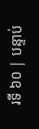រទី ៦០ | បន្ទាប់